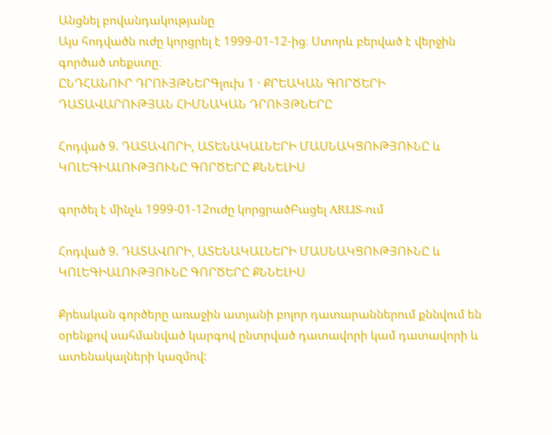Անցնել բովանդակությանը
Այս հոդվածն ուժը կորցրել է 1999-01-12-ից։ Ստորև բերված է վերջին գործած տեքստը։
ԸՆԴՀԱՆՈՒՐ ԴՐՈՒՅԹՆԵՐԳլուխ 1 · ՔՐԵԱԿԱՆ ԳՈՐԾԵՐԻ ԴԱՏԱՎԱՐՈՒԹՅԱՆ ՀԻՄՆԱԿԱՆ ԴՐՈՒՅԹՆԵՐԸ

Հոդված 9. ԴԱՏԱՎՈՐԻ, ԱՏԵՆԱԿԱԼՆԵՐԻ ՄԱՍՆԱԿՑՈՒԹՅՈՒՆԸ և ԿՈԼԵԳԻԱԼՈՒԹՅՈՒՆԸ ԳՈՐԾԵՐԸ ՔՆՆԵԼԻՍ

գործել է մինչև 1999-01-12ուժը կորցրածԲացել ARLIS-ում

Հոդված 9. ԴԱՏԱՎՈՐԻ, ԱՏԵՆԱԿԱԼՆԵՐԻ ՄԱՍՆԱԿՑՈՒԹՅՈՒՆԸ և ԿՈԼԵԳԻԱԼՈՒԹՅՈՒՆԸ ԳՈՐԾԵՐԸ ՔՆՆԵԼԻՍ

Քրեական գործերը առաջին ատյանի բոլոր դատարաններում քննվում են օրենքով սահմանված կարգով ընտրված դատավորի կամ դատավորի և ատենակալների կազմով: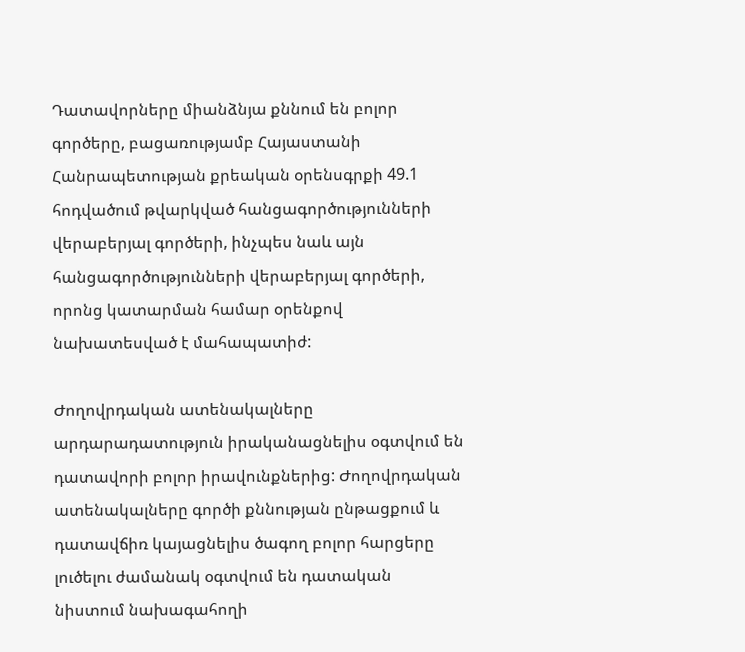Դատավորները միանձնյա քննում են բոլոր գործերը, բացառությամբ Հայաստանի Հանրապետության քրեական օրենսգրքի 49.1 հոդվածում թվարկված հանցագործությունների վերաբերյալ գործերի, ինչպես նաև այն հանցագործությունների վերաբերյալ գործերի, որոնց կատարման համար օրենքով նախատեսված է մահապատիժ:

Ժողովրդական ատենակալները արդարադատություն իրականացնելիս օգտվում են դատավորի բոլոր իրավունքներից: Ժողովրդական ատենակալները գործի քննության ընթացքում և դատավճիռ կայացնելիս ծագող բոլոր հարցերը լուծելու ժամանակ օգտվում են դատական նիստում նախագահողի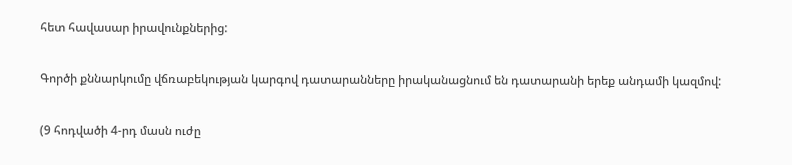հետ հավասար իրավունքներից:

Գործի քննարկումը վճռաբեկության կարգով դատարանները իրականացնում են դատարանի երեք անդամի կազմով:

(9 հոդվածի 4-րդ մասն ուժը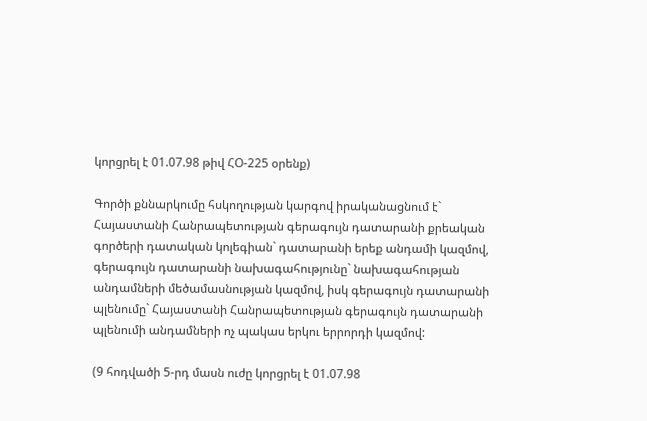կորցրել է 01.07.98 թիվ ՀՕ-225 օրենք)

Գործի քննարկումը հսկողության կարգով իրականացնում է` Հայաստանի Հանրապետության գերագույն դատարանի քրեական գործերի դատական կոլեգիան` դատարանի երեք անդամի կազմով, գերագույն դատարանի նախագահությունը` նախագահության անդամների մեծամասնության կազմով, իսկ գերագույն դատարանի պլենումը` Հայաստանի Հանրապետության գերագույն դատարանի պլենումի անդամների ոչ պակաս երկու երրորդի կազմով:

(9 հոդվածի 5-րդ մասն ուժը կորցրել է 01.07.98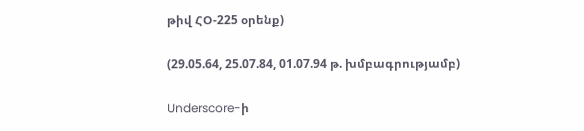թիվ ՀՕ-225 օրենք)

(29.05.64, 25.07.84, 01.07.94 թ. խմբագրությամբ)

Underscore-ի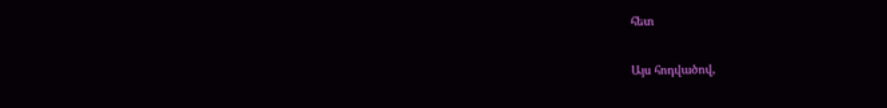հետ

Այս հոդվածով,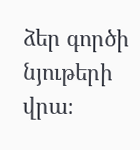ձեր գործի նյութերի վրա։